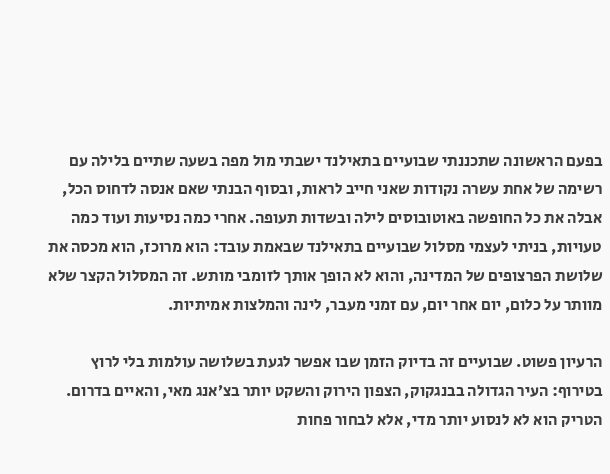בפעם הראשונה שתכננתי שבועיים בתאילנד ישבתי מול מפה בשעה שתיים בלילה עם רשימה של אחת עשרה נקודות שאני חייב לראות, ובסוף הבנתי שאם אנסה לדחוס הכל, אבלה את כל החופשה באוטובוסים לילה ובשדות תעופה. אחרי כמה נסיעות ועוד כמה טעויות, בניתי לעצמי מסלול שבועיים בתאילנד שבאמת עובד: הוא מרוכז, הוא מכסה את שלושת הפרצופים של המדינה, והוא לא הופך אותך לזומבי מותש. זה המסלול הקצר שלא מוותר על כלום, יום אחר יום, עם זמני מעבר, לינה והמלצות אמיתיות.

הרעיון פשוט. שבועיים זה בדיוק הזמן שבו אפשר לגעת בשלושה עולמות בלי לרוץ בטירוף: העיר הגדולה בבנגקוק, הצפון הירוק והשקט יותר בצ׳אנג מאי, והאיים בדרום. הטריק הוא לא לנסוע יותר מדי, אלא לבחור פחות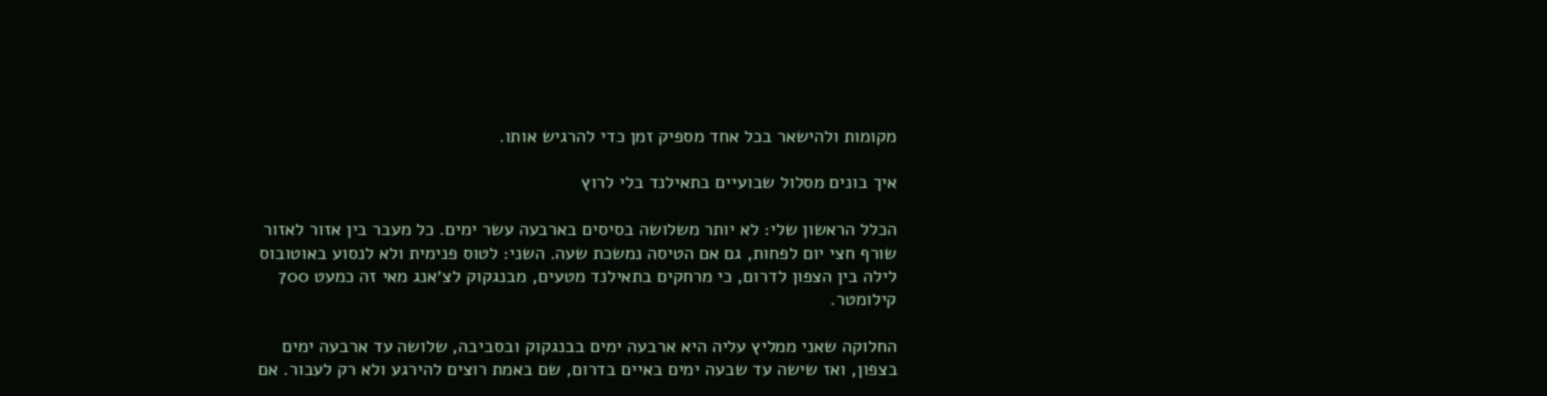מקומות ולהישאר בכל אחד מספיק זמן כדי להרגיש אותו.

איך בונים מסלול שבועיים בתאילנד בלי לרוץ

הכלל הראשון שלי: לא יותר משלושה בסיסים בארבעה עשר ימים. כל מעבר בין אזור לאזור שורף חצי יום לפחות, גם אם הטיסה נמשכת שעה. השני: לטוס פנימית ולא לנסוע באוטובוס לילה בין הצפון לדרום, כי מרחקים בתאילנד מטעים, מבנגקוק לצ׳אנג מאי זה כמעט 700 קילומטר.

החלוקה שאני ממליץ עליה היא ארבעה ימים בבנגקוק ובסביבה, שלושה עד ארבעה ימים בצפון, ואז שישה עד שבעה ימים באיים בדרום, שם באמת רוצים להירגע ולא רק לעבור. אם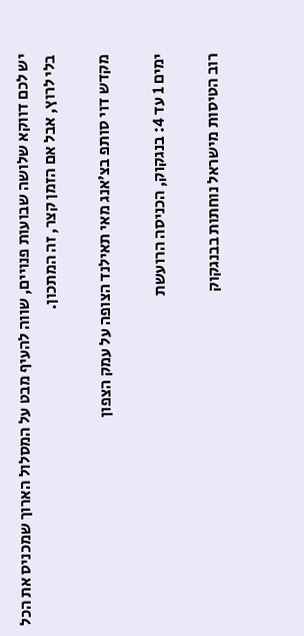יש לכם דווקא שלושה שבועות פנויים, שווה להעיף מבט על המסלול הארוך שמכניס את הכל בלי לרוץ, אבל אם הזמן קצר, זה המתכון.

מקדש דוי סותפ בצ׳אנג מאי תאילנד הצופה על עמק הצפון

ימים 1 עד 4: בנגקוק, הכניסה הרועשת

רוב הטיסות מישראל נוחתות בבנגקוק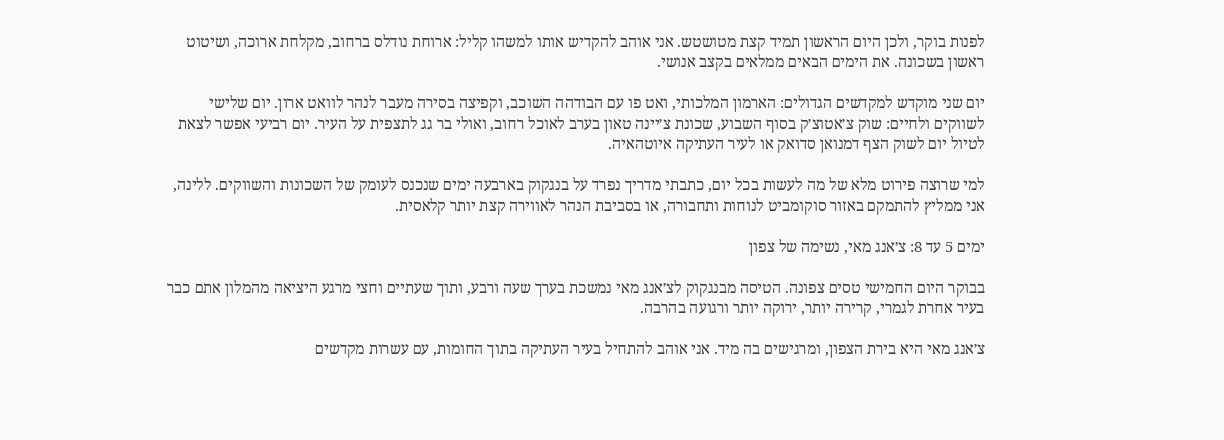לפנות בוקר, ולכן היום הראשון תמיד קצת מטושטש. אני אוהב להקדיש אותו למשהו קליל: ארוחת נודלס ברחוב, מקלחת ארוכה, ושיטוט ראשון בשכונה. את הימים הבאים ממלאים בקצב אנושי.

יום שני מוקדש למקדשים הגדולים: הארמון המלכותי, ואט פו עם הבודהה השוכב, וקפיצה בסירה מעבר לנהר לוואט ארון. יום שלישי לשווקים ולחיים: שוק צ׳אטוצ׳ק בסוף השבוע, שכונת צ׳יינה טאון בערב לאוכל רחוב, ואולי בר גג לתצפית על העיר. יום רביעי אפשר לצאת לטיול יום לשוק הצף דמנואן סדואק או לעיר העתיקה איוטהאיה.

למי שרוצה פירוט מלא של מה לעשות בכל יום, כתבתי מדריך נפרד על בנגקוק בארבעה ימים שנכנס לעומק של השכונות והשווקים. ללינה, אני ממליץ להתמקם באזור סוקומביט לנוחות ותחבורה, או בסביבת הנהר לאווירה קצת יותר קלאסית.

ימים 5 עד 8: צ׳אנג מאי, נשימה של צפון

בבוקר היום החמישי טסים צפונה. הטיסה מבנגקוק לצ׳אנג מאי נמשכת בערך שעה ורבע, ותוך שעתיים וחצי מרגע היציאה מהמלון אתם כבר בעיר אחרת לגמרי, קרירה יותר, ירוקה יותר ורגועה בהרבה.

צ׳אנג מאי היא בירת הצפון, ומרגישים בה מיד. אני אוהב להתחיל בעיר העתיקה בתוך החומות, עם עשרות מקדשים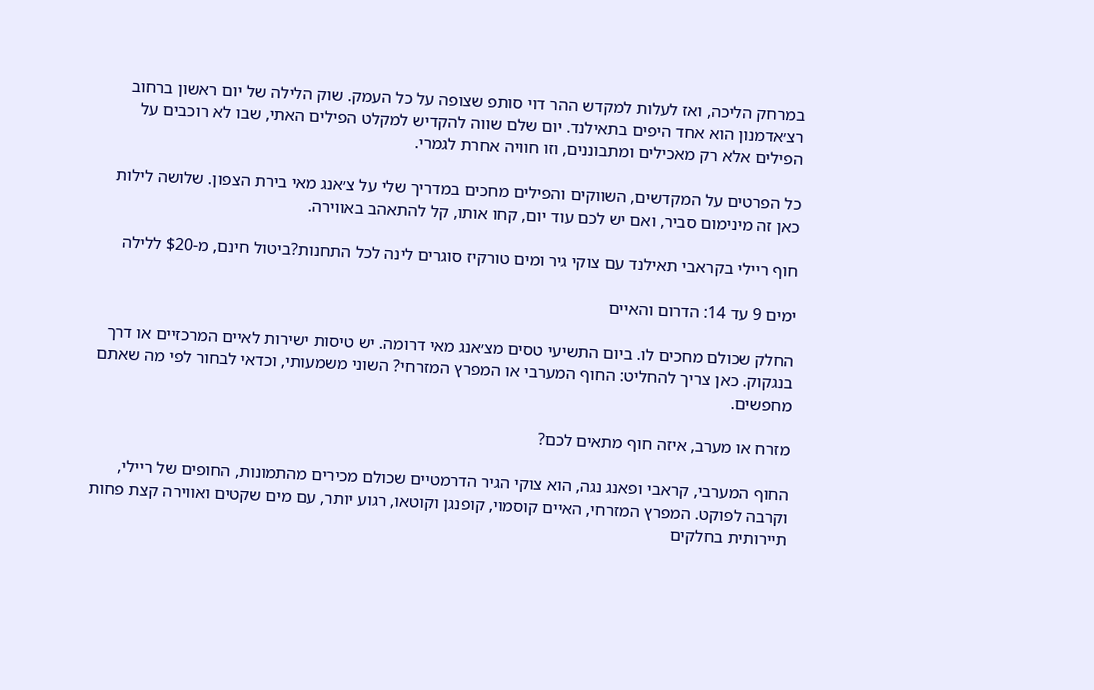במרחק הליכה, ואז לעלות למקדש ההר דוי סותפ שצופה על כל העמק. שוק הלילה של יום ראשון ברחוב רצ׳אדמנון הוא אחד היפים בתאילנד. יום שלם שווה להקדיש למקלט הפילים האתי, שבו לא רוכבים על הפילים אלא רק מאכילים ומתבוננים, וזו חוויה אחרת לגמרי.

כל הפרטים על המקדשים, השווקים והפילים מחכים במדריך שלי על צ׳אנג מאי בירת הצפון. שלושה לילות כאן זה מינימום סביר, ואם יש לכם עוד יום, קחו אותו, קל להתאהב באווירה.

חוף ריילי בקראבי תאילנד עם צוקי גיר ומים טורקיז סוגרים לינה לכל התחנות?ביטול חינם, מ-$20 ללילה

ימים 9 עד 14: הדרום והאיים

החלק שכולם מחכים לו. ביום התשיעי טסים מצ׳אנג מאי דרומה. יש טיסות ישירות לאיים המרכזיים או דרך בנגקוק. כאן צריך להחליט: החוף המערבי או המפרץ המזרחי? השוני משמעותי, וכדאי לבחור לפי מה שאתם מחפשים.

מזרח או מערב, איזה חוף מתאים לכם?

החוף המערבי, קראבי ופאנג נגה, הוא צוקי הגיר הדרמטיים שכולם מכירים מהתמונות, החופים של ריילי, וקרבה לפוקט. המפרץ המזרחי, האיים קוסמוי, קופנגן וקוטאו, רגוע יותר, עם מים שקטים ואווירה קצת פחות תיירותית בחלקים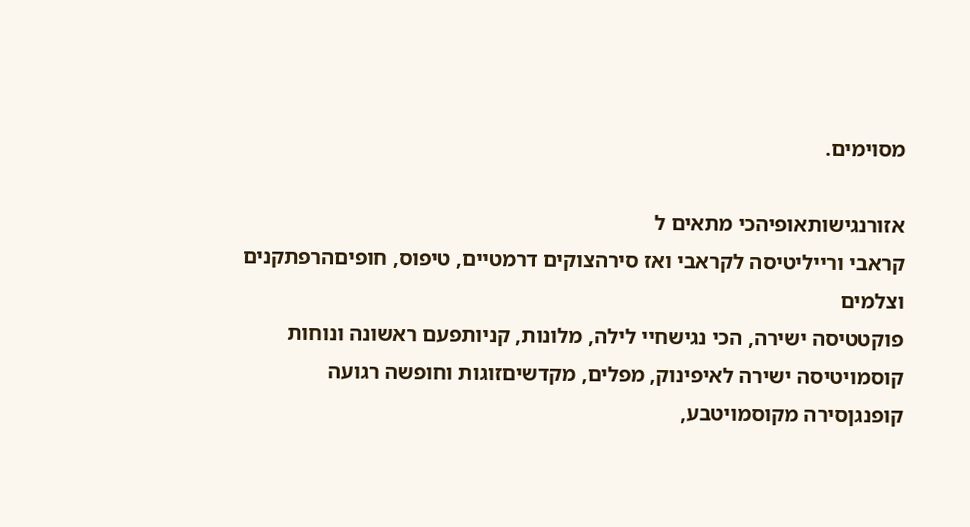מסוימים.

אזורנגישותאופיהכי מתאים ל
קראבי ורייליטיסה לקראבי ואז סירהצוקים דרמטיים, טיפוס, חופיםהרפתקנים וצלמים
פוקטטיסה ישירה, הכי נגישחיי לילה, מלונות, קניותפעם ראשונה ונוחות
קוסמויטיסה ישירה לאיפינוק, מפלים, מקדשיםזוגות וחופשה רגועה
קופנגןסירה מקוסמויטבע,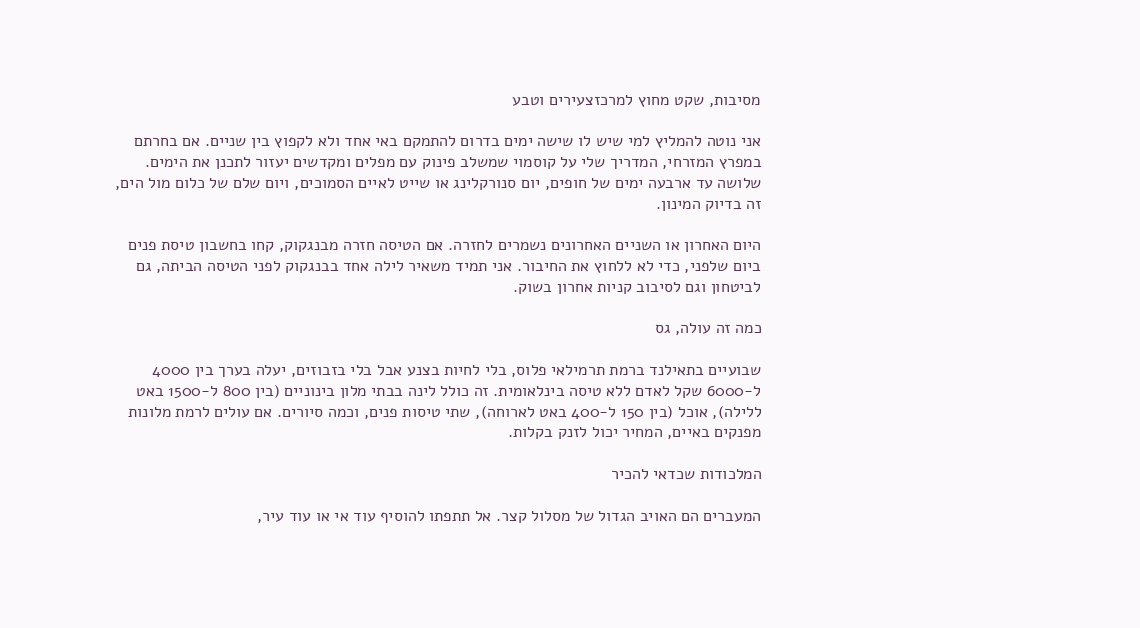מסיבות, שקט מחוץ למרכזצעירים וטבע

אני נוטה להמליץ למי שיש לו שישה ימים בדרום להתמקם באי אחד ולא לקפוץ בין שניים. אם בחרתם במפרץ המזרחי, המדריך שלי על קוסמוי שמשלב פינוק עם מפלים ומקדשים יעזור לתכנן את הימים. שלושה עד ארבעה ימים של חופים, יום סנורקלינג או שייט לאיים הסמוכים, ויום שלם של כלום מול הים, זה בדיוק המינון.

היום האחרון או השניים האחרונים נשמרים לחזרה. אם הטיסה חזרה מבנגקוק, קחו בחשבון טיסת פנים ביום שלפני, כדי לא ללחוץ את החיבור. אני תמיד משאיר לילה אחד בבנגקוק לפני הטיסה הביתה, גם לביטחון וגם לסיבוב קניות אחרון בשוק.

כמה זה עולה, גס

שבועיים בתאילנד ברמת תרמילאי פלוס, בלי לחיות בצנע אבל בלי בזבוזים, יעלה בערך בין 4000 ל-6000 שקל לאדם ללא טיסה בינלאומית. זה כולל לינה בבתי מלון בינוניים (בין 800 ל-1500 באט ללילה), אוכל (בין 150 ל-400 באט לארוחה), שתי טיסות פנים, וכמה סיורים. אם עולים לרמת מלונות מפנקים באיים, המחיר יכול לזנק בקלות.

המלכודות שכדאי להכיר

המעברים הם האויב הגדול של מסלול קצר. אל תתפתו להוסיף עוד אי או עוד עיר,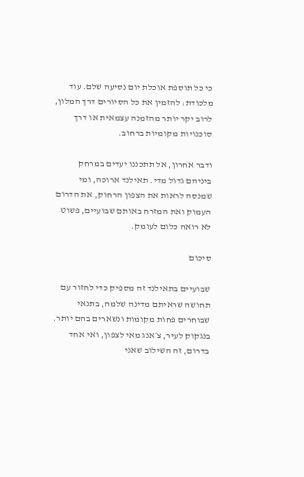כי כל תוספת אוכלת יום נסיעה שלם. עוד מלכודת: להזמין את כל הסיורים דרך המלון, לרוב יקר יותר מהזמנה עצמאית או דרך סוכנויות מקומיות ברחוב.

ודבר אחרון, אל תתכננו יעדים במרחק ביניהם גדול מדי. תאילנד ארוכה, ומי שמנסה לראות את הצפון הרחוק, את הדרום העמוק ואת המזרח באותם שבועיים, פשוט לא רואה כלום לעומק.

סיכום

שבועיים בתאילנד זה מספיק כדי לחזור עם תחושה שראיתם מדינה שלמה, בתנאי שבוחרים פחות מקומות ונשארים בהם יותר. בנגקוק לעיר, צ׳אנג מאי לצפון, ואי אחד בדרום, זה השילוב שאני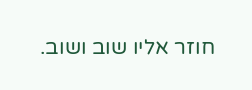חוזר אליו שוב ושוב.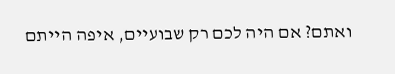ואתם? אם היה לכם רק שבועיים, איפה הייתם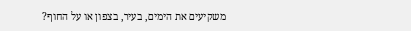משקיעים את הימים, בעיר, בצפון או על החוף?